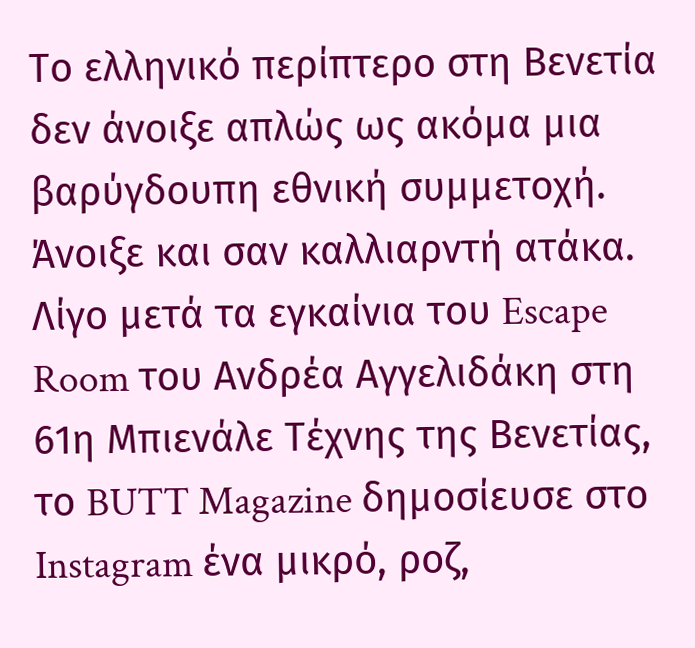Το ελληνικό περίπτερο στη Βενετία δεν άνοιξε απλώς ως ακόμα μια βαρύγδουπη εθνική συμμετοχή. Άνοιξε και σαν καλλιαρντή ατάκα.
Λίγο μετά τα εγκαίνια του Escape Room του Ανδρέα Αγγελιδάκη στη 61η Μπιενάλε Τέχνης της Βενετίας, το BUTT Magazine δημοσίευσε στο Instagram ένα μικρό, ροζ,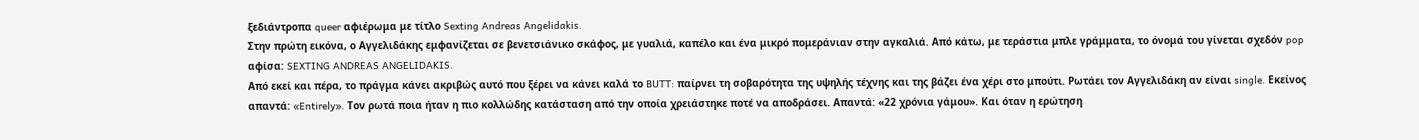ξεδιάντροπα queer αφιέρωμα με τίτλο Sexting Andreas Angelidakis.
Στην πρώτη εικόνα, ο Αγγελιδάκης εμφανίζεται σε βενετσιάνικο σκάφος, με γυαλιά, καπέλο και ένα μικρό πομεράνιαν στην αγκαλιά. Από κάτω, με τεράστια μπλε γράμματα, το όνομά του γίνεται σχεδόν pop αφίσα: SEXTING ANDREAS ANGELIDAKIS.
Από εκεί και πέρα, το πράγμα κάνει ακριβώς αυτό που ξέρει να κάνει καλά το BUTT: παίρνει τη σοβαρότητα της υψηλής τέχνης και της βάζει ένα χέρι στο μπούτι. Ρωτάει τον Αγγελιδάκη αν είναι single. Εκείνος απαντά: «Entirely». Τον ρωτά ποια ήταν η πιο κολλώδης κατάσταση από την οποία χρειάστηκε ποτέ να αποδράσει. Απαντά: «22 χρόνια γάμου». Και όταν η ερώτηση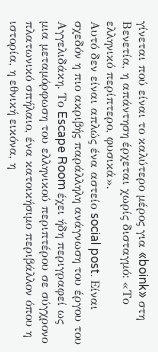γίνεται πού είναι το καλύτερο μέρος για «boink» στη Βενετία, η απάντηση έρχεται χωρίς δισταγμό: «Το ελληνικό περίπτερο, φυσικά».
Αυτό δεν είναι απλώς ένα αστείο social post. Είναι σχεδόν η πιο ακριβής παράλληλη ανάγνωση του έργου του Αγγελιδάκη. Το Escape Room έχει ήδη περιγραφεί ως μια μεταμόρφωση του ελληνικού περιπτέρου σε σύγχρονο πλατωνικό σπήλαιο, ένα κατοικήσιμο περιβάλλον όπου η ιστορία, η εθνική εικόνα, η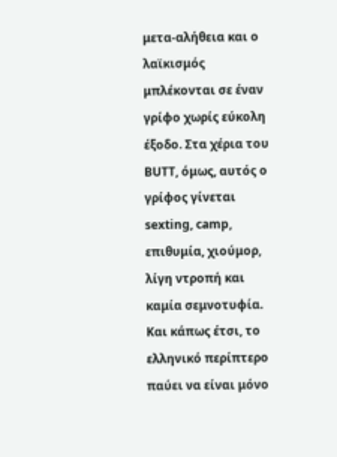μετα-αλήθεια και ο λαϊκισμός μπλέκονται σε έναν γρίφο χωρίς εύκολη έξοδο. Στα χέρια του BUTT, όμως, αυτός ο γρίφος γίνεται sexting, camp, επιθυμία, χιούμορ, λίγη ντροπή και καμία σεμνοτυφία.
Και κάπως έτσι, το ελληνικό περίπτερο παύει να είναι μόνο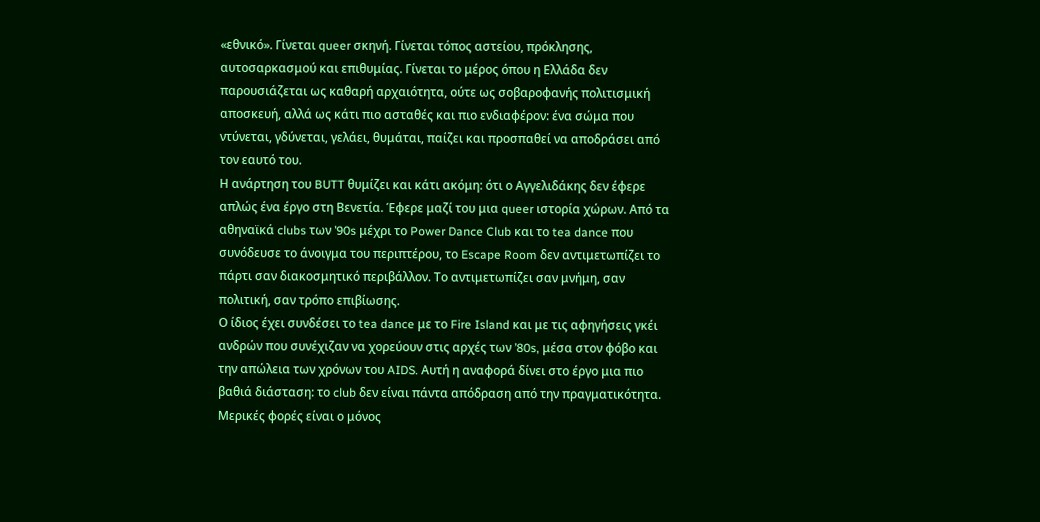«εθνικό». Γίνεται queer σκηνή. Γίνεται τόπος αστείου, πρόκλησης, αυτοσαρκασμού και επιθυμίας. Γίνεται το μέρος όπου η Ελλάδα δεν παρουσιάζεται ως καθαρή αρχαιότητα, ούτε ως σοβαροφανής πολιτισμική αποσκευή, αλλά ως κάτι πιο ασταθές και πιο ενδιαφέρον: ένα σώμα που ντύνεται, γδύνεται, γελάει, θυμάται, παίζει και προσπαθεί να αποδράσει από τον εαυτό του.
Η ανάρτηση του BUTT θυμίζει και κάτι ακόμη: ότι ο Αγγελιδάκης δεν έφερε απλώς ένα έργο στη Βενετία. Έφερε μαζί του μια queer ιστορία χώρων. Από τα αθηναϊκά clubs των ’90s μέχρι το Power Dance Club και το tea dance που συνόδευσε το άνοιγμα του περιπτέρου, το Escape Room δεν αντιμετωπίζει το πάρτι σαν διακοσμητικό περιβάλλον. Το αντιμετωπίζει σαν μνήμη, σαν πολιτική, σαν τρόπο επιβίωσης.
Ο ίδιος έχει συνδέσει το tea dance με το Fire Island και με τις αφηγήσεις γκέι ανδρών που συνέχιζαν να χορεύουν στις αρχές των ’80s, μέσα στον φόβο και την απώλεια των χρόνων του AIDS. Αυτή η αναφορά δίνει στο έργο μια πιο βαθιά διάσταση: το club δεν είναι πάντα απόδραση από την πραγματικότητα. Μερικές φορές είναι ο μόνος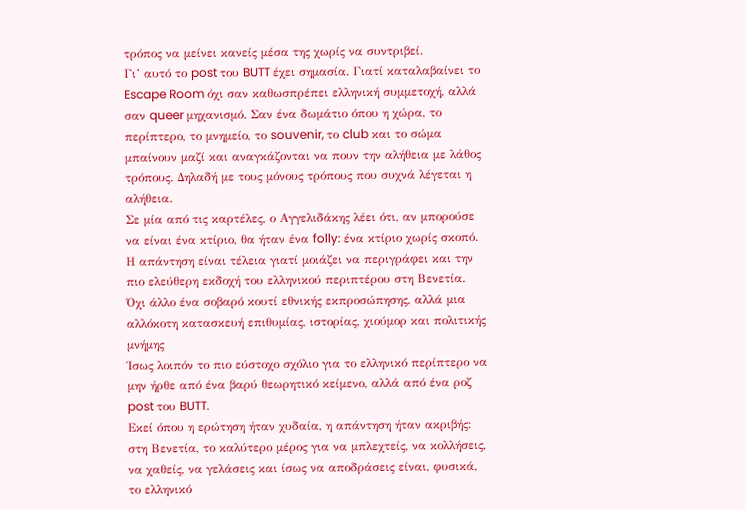τρόπος να μείνει κανείς μέσα της χωρίς να συντριβεί.
Γι’ αυτό το post του BUTT έχει σημασία. Γιατί καταλαβαίνει το Escape Room όχι σαν καθωσπρέπει ελληνική συμμετοχή, αλλά σαν queer μηχανισμό. Σαν ένα δωμάτιο όπου η χώρα, το περίπτερο, το μνημείο, το souvenir, το club και το σώμα μπαίνουν μαζί και αναγκάζονται να πουν την αλήθεια με λάθος τρόπους. Δηλαδή με τους μόνους τρόπους που συχνά λέγεται η αλήθεια.
Σε μία από τις καρτέλες, ο Αγγελιδάκης λέει ότι, αν μπορούσε να είναι ένα κτίριο, θα ήταν ένα folly: ένα κτίριο χωρίς σκοπό. Η απάντηση είναι τέλεια γιατί μοιάζει να περιγράφει και την πιο ελεύθερη εκδοχή του ελληνικού περιπτέρου στη Βενετία. Όχι άλλο ένα σοβαρό κουτί εθνικής εκπροσώπησης, αλλά μια αλλόκοτη κατασκευή επιθυμίας, ιστορίας, χιούμορ και πολιτικής μνήμης
Ίσως λοιπόν το πιο εύστοχο σχόλιο για το ελληνικό περίπτερο να μην ήρθε από ένα βαρύ θεωρητικό κείμενο, αλλά από ένα ροζ post του BUTT.
Εκεί όπου η ερώτηση ήταν χυδαία, η απάντηση ήταν ακριβής: στη Βενετία, το καλύτερο μέρος για να μπλεχτείς, να κολλήσεις, να χαθείς, να γελάσεις και ίσως να αποδράσεις είναι, φυσικά, το ελληνικό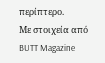περίπτερο.
Με στοιχεία από BUTT Magazine